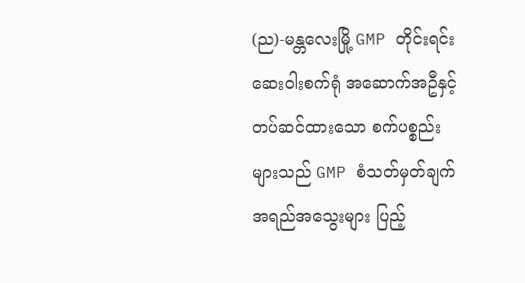(ည)-မန္တလေးမြို့ GMP တိုင်းရင်းဆေးဝါးစက်ရုံ အဆောက်အဦနှင့် တပ်ဆင်ထားသော စက်ပစ္စည်းများသည် GMP စံသတ်မှတ်ချက် အရည်အသွေးများ ပြည့်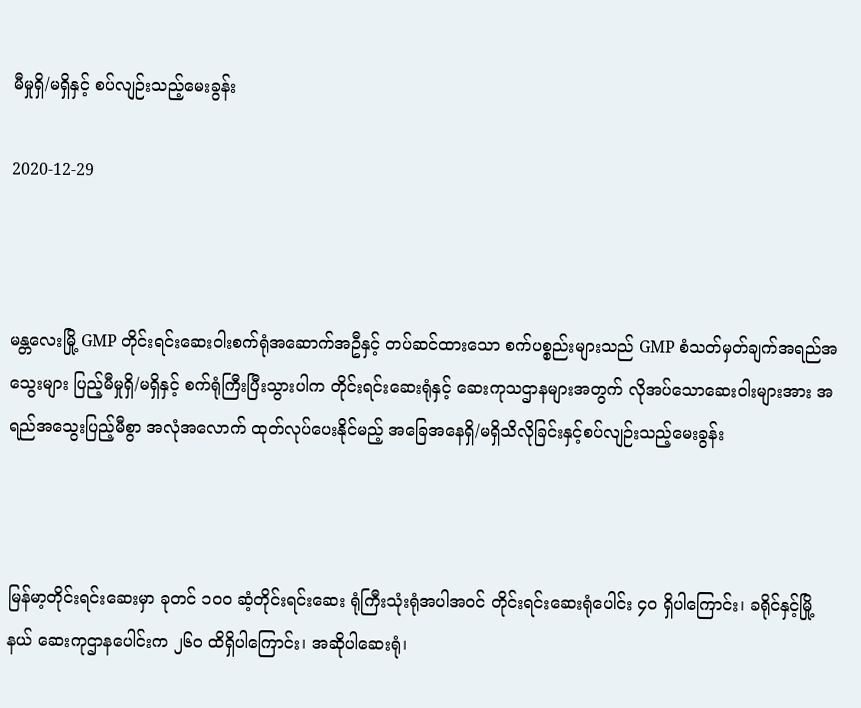မီမှုရှိ/မရှိနှင့် စပ်လျဉ်းသည့်မေးခွန်း

2020-12-29



မန္တလေးမြို့ GMP တိုင်းရင်းဆေးဝါးစက်ရုံအဆောက်အဦနှင့် တပ်ဆင်ထားသော စက်ပစ္စည်းများသည် GMP စံသတ်မှတ်ချက်အရည်အသွေးများ ပြည့်မီမှုရှိ/မရှိနှင့် စက်ရုံကြီးပြီးသွားပါက တိုင်းရင်းဆေးရုံနှင့် ဆေးကုသဌာနများအတွက် လိုအပ်သောဆေးဝါးများအား အရည်အသွေးပြည့်မီစွာ အလုံအလောက် ထုတ်လုပ်ပေးနိုင်မည့် အခြေအနေရှိ/မရှိသိလိုခြင်းနှင့်စပ်လျဉ်းသည့်မေးခွန်း



မြန်မာ့တိုင်းရင်းဆေးမှာ ခုတင် ၁၀၀ ဆံ့တိုင်းရင်းဆေး ရုံကြီးသုံးရုံအပါအဝင် တိုင်းရင်းဆေးရုံပေါင်း ၄၀ ရှိပါကြောင်း၊ ခရိုင်နှင့်မြို့နယ် ဆေးကုဌာနပေါင်းက ၂၆၀ ထိရှိပါကြောင်း၊ အဆိုပါဆေးရုံ၊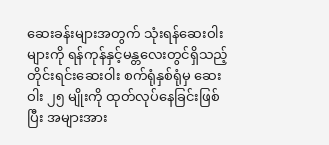ဆေးခန်းများအတွက် သုံးရန်ဆေးဝါးများကို ရန်ကုန်နှင့်မန္တလေးတွင်ရှိသည့် တိုင်းရင်းဆေးဝါး စက်ရုံနှစ်ရုံမှ ဆေးဝါး ၂၅ မျိုးကို ထုတ်လုပ်နေခြင်းဖြစ်ပြီး အများအား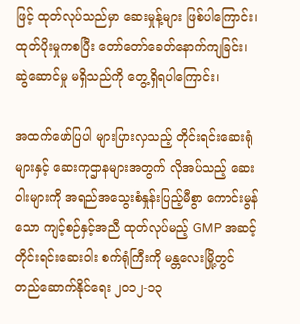ဖြင့် ထုတ်လုပ်သည်မှာ ဆေးမှုန့်များ ဖြစ်ပါကြောင်း၊ ထုတ်ပိုးမှုကစပြီး တော်တော်ခေတ်နောက်ကျခြင်း၊ ဆွဲဆောင်မှု မရှိသည်ကို တွေ့ရှိရပါကြောင်း၊

အထက်ဖော်ပြပါ များပြားလှသည့် တိုင်းရင်းဆေးရုံများနှင့် ဆေးကုဌာနများအတွက် လိုအပ်သည့် ဆေးဝါးများကို အရည်အသွေးစံနှုန်းပြည့်မီစွာ ကောင်းမွန်သော ကျင့်စဉ်နှင့်အညီ ထုတ်လုပ်မည့် GMP အဆင့် တိုင်းရင်းဆေးဝါး စက်ရုံကြီးကို မန္တလေးမြို့တွင် တည်ဆောက်နိုင်ရေး ၂၀၁၂-၁၃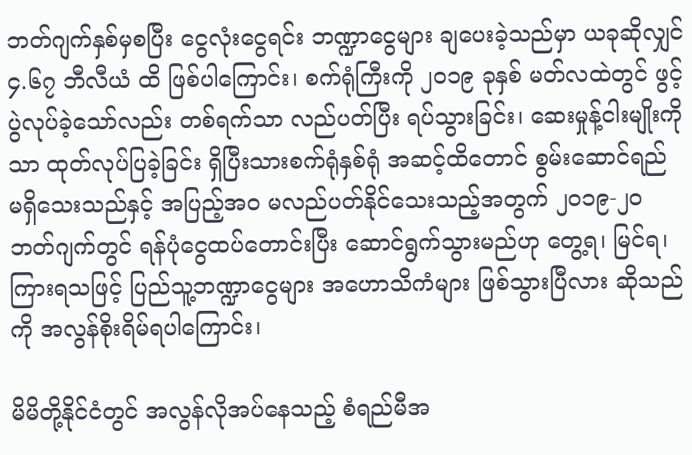ဘတ်ဂျက်နှစ်မှစပြီး ငွေလုံးငွေရင်း ဘဏ္ဍာငွေများ ချပေးခဲ့သည်မှာ ယခုဆိုလျှင် ၄.၆၇ ဘီလီယံ ထိ ဖြစ်ပါကြောင်း၊ စက်ရုံကြီးကို ၂၀၁၉ ခုနှစ် မတ်လထဲတွင် ဖွင့်ပွဲလုပ်ခဲ့သော်လည်း တစ်ရက်သာ လည်ပတ်ပြီး ရပ်သွားခြင်း၊ ဆေးမှုန့်ငါးမျိုးကိုသာ ထုတ်လုပ်ပြခဲ့ခြင်း ရှိပြီးသားစက်ရုံနှစ်ရုံ အဆင့်ထိတောင် စွမ်းဆောင်ရည် မရှိသေးသည်နှင့် အပြည့်အဝ မလည်ပတ်နိုင်သေးသည့်အတွက် ၂၀၁၉-၂၀ ဘတ်ဂျက်တွင် ရန်ပုံငွေထပ်တောင်းပြီး ဆောင်ရွက်သွားမည်ဟု တွေ့ရ၊ မြင်ရ၊ ကြားရသဖြင့် ပြည်သူ့ဘဏ္ဍာငွေများ အဟောသိကံများ ဖြစ်သွားပြီလား ဆိုသည်ကို အလွန်စိုးရိမ်ရပါကြောင်း၊

မိမိတို့နိုင်ငံတွင် အလွန်လိုအပ်နေသည့် စံရည်မီအ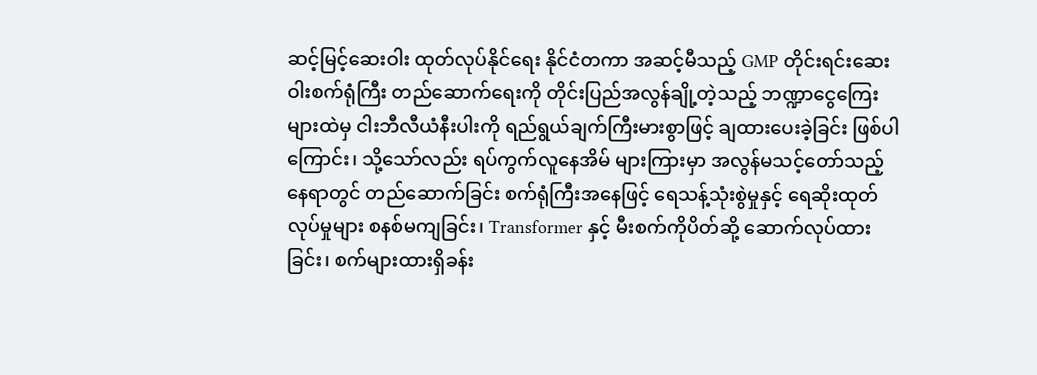ဆင့်မြင့်ဆေးဝါး ထုတ်လုပ်နိုင်ရေး နိုင်ငံတကာ အဆင့်မီသည့် GMP တိုင်းရင်းဆေးဝါးစက်ရုံကြီး တည်ဆောက်ရေးကို တိုင်းပြည်အလွန်ချို့တဲ့သည့် ဘဏ္ဍာငွေကြေးများထဲမှ ငါးဘီလီယံနီးပါးကို ရည်ရွယ်ချက်ကြီးမားစွာဖြင့် ချထားပေးခဲ့ခြင်း ဖြစ်ပါကြောင်း၊ သို့သော်လည်း ရပ်ကွက်လူနေအိမ် များကြားမှာ အလွန်မသင့်တော်သည့် နေရာတွင် တည်ဆောက်ခြင်း စက်ရုံကြီးအနေဖြင့် ရေသန့်သုံးစွဲမှုနှင့် ရေဆိုးထုတ်လုပ်မှုများ စနစ်မကျခြင်း၊ Transformer နှင့် မီးစက်ကိုပိတ်ဆို့ ဆောက်လုပ်ထားခြင်း၊ စက်များထားရှိခန်း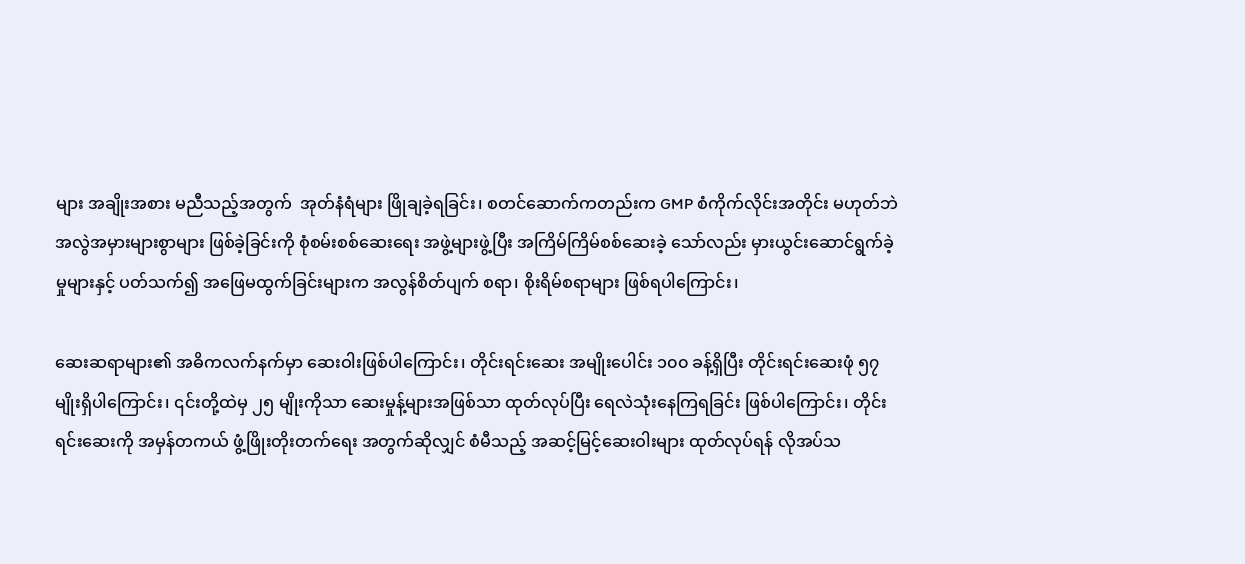များ အချိုးအစား မညီသည့်အတွက်  အုတ်နံရံများ ဖြိုချခဲ့ရခြင်း၊ စတင်ဆောက်ကတည်းက GMP စံကိုက်လိုင်းအတိုင်း မဟုတ်ဘဲ အလွဲအမှားများစွာများ ဖြစ်ခဲ့ခြင်းကို စုံစမ်းစစ်ဆေးရေး အဖွဲ့များဖွဲ့ပြီး အကြိမ်ကြိမ်စစ်ဆေးခဲ့ သော်လည်း မှားယွင်းဆောင်ရွက်ခဲ့မှုများနှင့် ပတ်သက်၍ အဖြေမထွက်ခြင်းများက အလွန်စိတ်ပျက် စရာ၊ စိုးရိမ်စရာများ ဖြစ်ရပါကြောင်း၊

ဆေးဆရာများ၏ အဓိကလက်နက်မှာ ဆေးဝါးဖြစ်ပါကြောင်း၊ တိုင်းရင်းဆေး အမျိုးပေါင်း ၁၀၀ ခန့်ရှိပြီး တိုင်းရင်းဆေးဖုံ ၅၇ မျိုးရှိပါကြောင်း၊ ၎င်းတို့ထဲမှ ၂၅ မျိုးကိုသာ ဆေးမှုန့်များအဖြစ်သာ ထုတ်လုပ်ပြီး ရေလဲသုံးနေကြရခြင်း ဖြစ်ပါကြောင်း၊ တိုင်းရင်းဆေးကို အမှန်တကယ် ဖွံ့ဖြိုးတိုးတက်ရေး အတွက်ဆိုလျှင် စံမီသည့် အဆင့်မြင့်ဆေးဝါးများ ထုတ်လုပ်ရန် လိုအပ်သ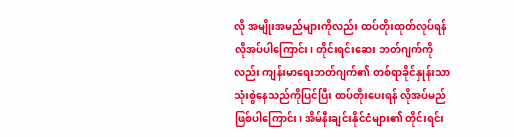လို အမျိုးအမည်များကိုလည်း ထပ်တိုးထုတ်လုပ်ရန် လိုအပ်ပါကြောင်း၊ တိုင်းရင်းဆေး ဘတ်ဂျက်ကိုလည်း ကျန်းမာရေးဘတ်ဂျက်၏ တစ်ရာခိုင်နှုန်းသာ သုံးစွဲနေသည်ကိုပြင်ပြီး ထပ်တိုးပေးရန် လိုအပ်မည် ဖြစ်ပါကြောင်း၊ အိမ်နီးချင်းနိုင်ငံများ၏ တိုင်းရင်း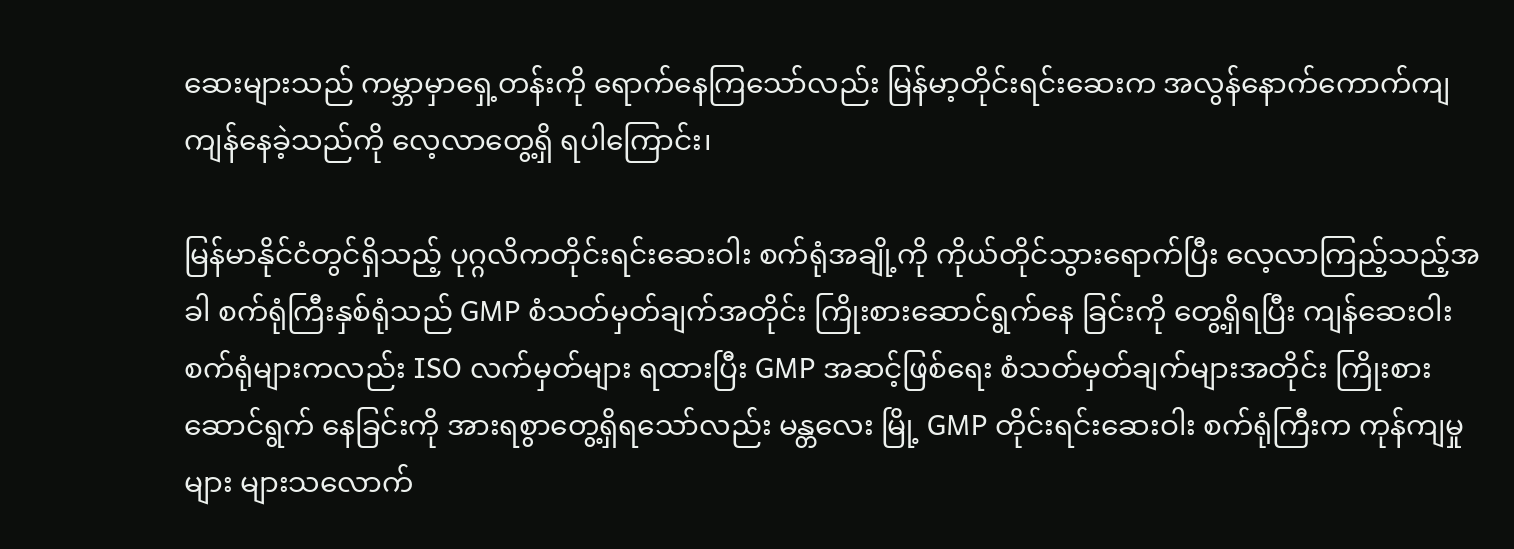ဆေးများသည် ကမ္ဘာမှာရှေ့တန်းကို ရောက်နေကြသော်လည်း မြန်မာ့တိုင်းရင်းဆေးက အလွန်နောက်ကောက်ကျ ကျန်နေခဲ့သည်ကို လေ့လာတွေ့ရှိ ရပါကြောင်း၊

မြန်မာနိုင်ငံတွင်ရှိသည့် ပုဂ္ဂလိကတိုင်းရင်းဆေးဝါး စက်ရုံအချို့ကို ကိုယ်တိုင်သွားရောက်ပြီး လေ့လာကြည့်သည့်အခါ စက်ရုံကြီးနှစ်ရုံသည် GMP စံသတ်မှတ်ချက်အတိုင်း ကြိုးစားဆောင်ရွက်နေ ခြင်းကို တွေ့ရှိရပြီး ကျန်ဆေးဝါးစက်ရုံများကလည်း ISO လက်မှတ်များ ရထားပြီး GMP အဆင့်ဖြစ်ရေး စံသတ်မှတ်ချက်များအတိုင်း ကြိုးစားဆောင်ရွက် နေခြင်းကို အားရစွာတွေ့ရှိရသော်လည်း မန္တလေး မြို့ GMP တိုင်းရင်းဆေးဝါး စက်ရုံကြီးက ကုန်ကျမှုများ များသလောက်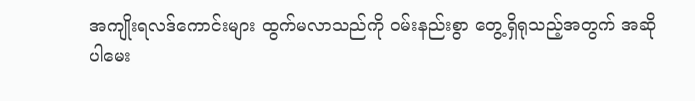အကျိုးရလဒ်ကောင်းများ ထွက်မလာသည်ကို ဝမ်းနည်းစွာ တွေ့ရှိရုသည့်အတွက် အဆိုပါမေး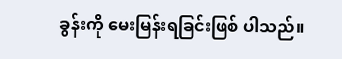ခွန်းကို မေးမြန်းရခြင်းဖြစ် ပါသည်။